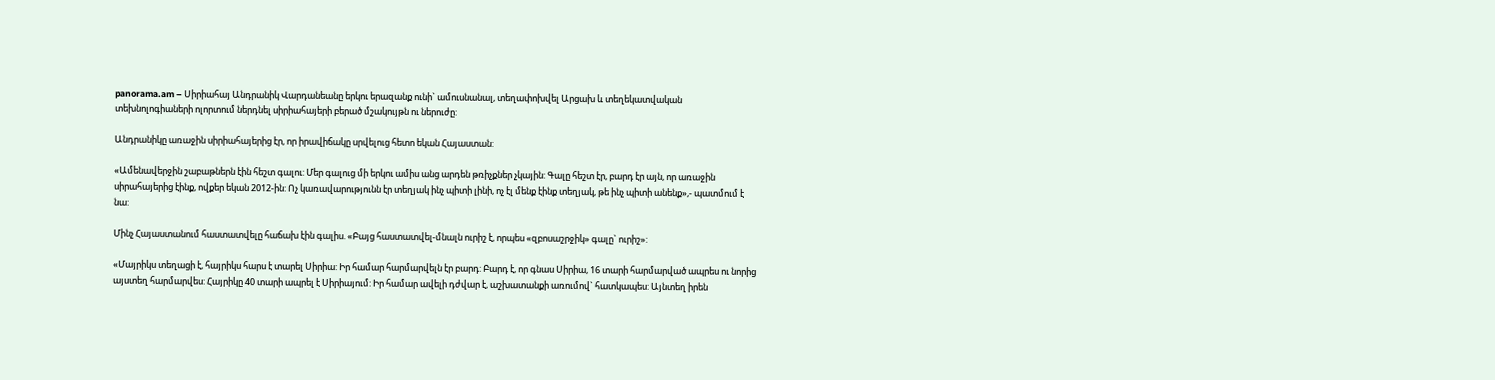panorama.am – Սիրիահայ Անդրանիկ Վարդանեանը երկու երազանք ունի` ամուսնանալ, տեղափոխվել Արցախ և տեղեկատվական տեխնոլոգիաների ոլորտում ներդնել սիրիահայերի բերած մշակույթն ու ներուժը:

Անդրանիկը առաջին սիրիահայերից էր, որ իրավիճակը սրվելուց հետո եկան Հայաստան:

«Ամենավերջին շաբաթներն էին հեշտ գալու: Մեր գալուց մի երկու ամիս անց արդեն թռիչքներ չկային: Գալը հեշտ էր, բարդ էր այն, որ առաջին սիրահայերից էինք, ովքեր եկան 2012-ին: Ոչ կառավարությունն էր տեղյակ ինչ պիտի լինի, ոչ էլ մենք էինք տեղյակ, թե ինչ պիտի անենք»,- պատմում է նա:

Մինչ Հայաստանում հաստատվելը հաճախ էին գալիս. «Բայց հաստատվել-մնալն ուրիշ է, որպես «զբոսաշրջիկ» գալը` ուրիշ»:

«Մայրիկս տեղացի է, հայրիկս հարս է տարել Սիրիա: Իր համար հարմարվելն էր բարդ: Բարդ է, որ գնաս Սիրիա, 16 տարի հարմարված ապրես ու նորից այստեղ հարմարվես: Հայրիկը 40 տարի ապրել է Սիրիայում: Իր համար ավելի դժվար է, աշխատանքի առումով` հատկապես: Այնտեղ իրեն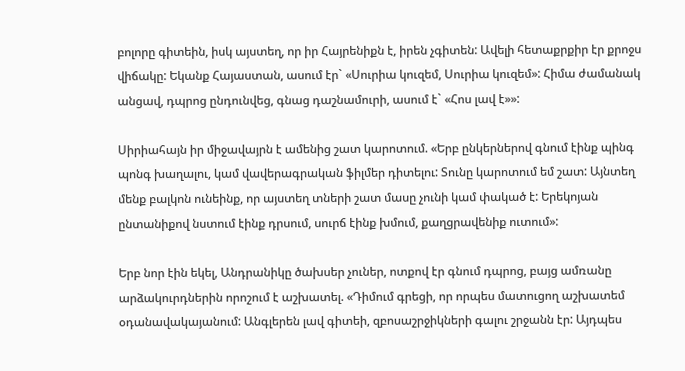բոլորը գիտեին, իսկ այստեղ, որ իր Հայրենիքն է, իրեն չգիտեն: Ավելի հետաքրքիր էր քրոջս վիճակը: Եկանք Հայաստան, ասում էր` «Սուրիա կուզեմ, Սուրիա կուզեմ»: Հիմա ժամանակ անցավ, դպրոց ընդունվեց, գնաց դաշնամուրի, ասում է` «Հոս լավ է»»:

Սիրիահայն իր միջավայրն է ամենից շատ կարոտում. «Երբ ընկերներով գնում էինք պինգ պոնգ խաղալու, կամ վավերագրական ֆիլմեր դիտելու: Տունը կարոտում եմ շատ: Այնտեղ մենք բալկոն ունեինք, որ այստեղ տների շատ մասը չունի կամ փակած է: Երեկոյան ընտանիքով նստում էինք դրսում, սուրճ էինք խմում, քաղցրավենիք ուտում»:

Երբ նոր էին եկել, Անդրանիկը ծախսեր չուներ, ոտքով էր գնում դպրոց, բայց ամռանը արձակուրդներին որոշում է աշխատել. «Դիմում գրեցի, որ որպես մատուցող աշխատեմ օդանավակայանում: Անգլերեն լավ գիտեի, զբոսաշրջիկների գալու շրջանն էր: Այդպես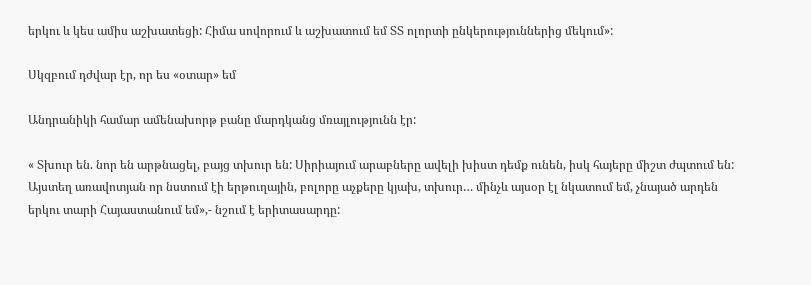երկու և կես ամիս աշխատեցի: Հիմա սովորում և աշխատում եմ ՏՏ ոլորտի ընկերություններից մեկում»:

Սկզբում դժվար էր, որ ես «օտար» եմ

Անդրանիկի համար ամենախորթ բանը մարդկանց մռայլությունն էր:

« Տխուր են. նոր են արթնացել, բայց տխուր են: Սիրիայում արաբները ավելի խիստ դեմք ունեն, իսկ հայերը միշտ ժպտում են: Այստեղ առավոտյան որ նստում էի երթուղային, բոլորը աչքերը կյախ, տխուր… մինչև այսօր էլ նկատում եմ, չնայած արդեն երկու տարի Հայաստանում եմ»,- նշում է երիտասարդը: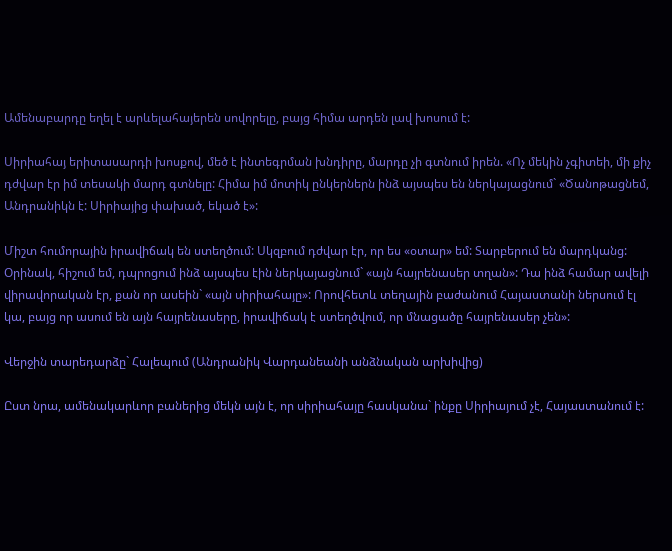Ամենաբարդը եղել է արևելահայերեն սովորելը, բայց հիմա արդեն լավ խոսում է:

Սիրիահայ երիտասարդի խոսքով, մեծ է ինտեգրման խնդիրը, մարդը չի գտնում իրեն. «Ոչ մեկին չգիտեի, մի քիչ դժվար էր իմ տեսակի մարդ գտնելը: Հիմա իմ մոտիկ ընկերներն ինձ այսպես են ներկայացնում` «Ծանոթացնեմ, Անդրանիկն է: Սիրիայից փախած, եկած է»:

Միշտ հումորային իրավիճակ են ստեղծում: Սկզբում դժվար էր, որ ես «օտար» եմ: Տարբերում են մարդկանց: Օրինակ, հիշում եմ, դպրոցում ինձ այսպես էին ներկայացնում` «այն հայրենասեր տղան»: Դա ինձ համար ավելի վիրավորական էր, քան որ ասեին` «այն սիրիահայը»: Որովհետև տեղային բաժանում Հայաստանի ներսում էլ կա, բայց որ ասում են այն հայրենասերը, իրավիճակ է ստեղծվում, որ մնացածը հայրենասեր չեն»:

Վերջին տարեդարձը` Հալեպում (Անդրանիկ Վարդանեանի անձնական արխիվից)

Ըստ նրա, ամենակարևոր բաներից մեկն այն է, որ սիրիահայը հասկանա` ինքը Սիրիայում չէ, Հայաստանում է: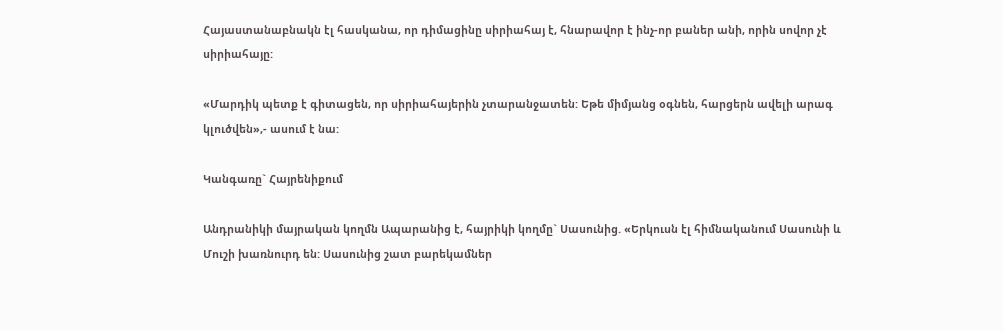Հայաստանաբնակն էլ հասկանա, որ դիմացինը սիրիահայ է, հնարավոր է ինչ-որ բաներ անի, որին սովոր չէ սիրիահայը:

«Մարդիկ պետք է գիտացեն, որ սիրիահայերին չտարանջատեն: Եթե միմյանց օգնեն, հարցերն ավելի արագ կլուծվեն»,- ասում է նա:

Կանգառը` Հայրենիքում

Անդրանիկի մայրական կողմն Ապարանից է, հայրիկի կողմը` Սասունից. «Երկուսն էլ հիմնականում Սասունի և Մուշի խառնուրդ են: Սասունից շատ բարեկամներ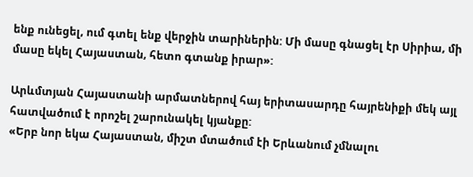ենք ունեցել, ում գտել ենք վերջին տարիներին: Մի մասը գնացել էր Սիրիա, մի մասը եկել Հայաստան, հետո գտանք իրար»:

Արևմտյան Հայաստանի արմատներով հայ երիտասարդը հայրենիքի մեկ այլ հատվածում է որոշել շարունակել կյանքը:
«Երբ նոր եկա Հայաստան, միշտ մտածում էի Երևանում չմնալու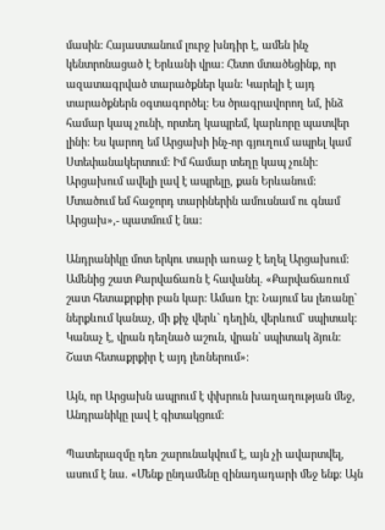մասին: Հայաստանում լուրջ խնդիր է, ամեն ինչ կենտրոնացած է Երևանի վրա: Հետո մտածեցինք, որ ազատագրված տարածքներ կան: Կարելի է այդ տարածքներն օգտագործել: Ես ծրագրավորող եմ, ինձ համար կապ չունի, որտեղ կապրեմ, կարևորը պատվեր լինի: Ես կարող եմ Արցախի ինչ-որ գյուղում ապրել կամ Ստեփանակերտում: Իմ համար տեղը կապ չունի: Արցախում ավելի լավ է ապրելը, քան Երևանում: Մտածում եմ հաջորդ տարիներին ամուսնամ ու գնամ Արցախ»,- պատմում է նա:

Անդրանիկը մոտ երկու տարի առաջ է եղել Արցախում: Ամենից շատ Քարվաճառն է հավանել. «Քարվաճառում շատ հետաքրքիր բան կար: Ամառ էր: Նայում ես լեռանը` ներքևում կանաչ, մի քիչ վերև` դեղին, վերևում` սպիտակ: Կանաչ է, վրան դեղնած աշուն, վրան` սպիտակ ձյուն: Շատ հետաքրքիր է այդ լեռներում»:

Այն, որ Արցախն ապրում է փխրուն խաղաղության մեջ, Անդրանիկը լավ է գիտակցում:

Պատերազմը դեռ շարունակվում է, այն չի ավարտվել, ասում է նա. «Մենք ընդամենը զինադադարի մեջ ենք: Այն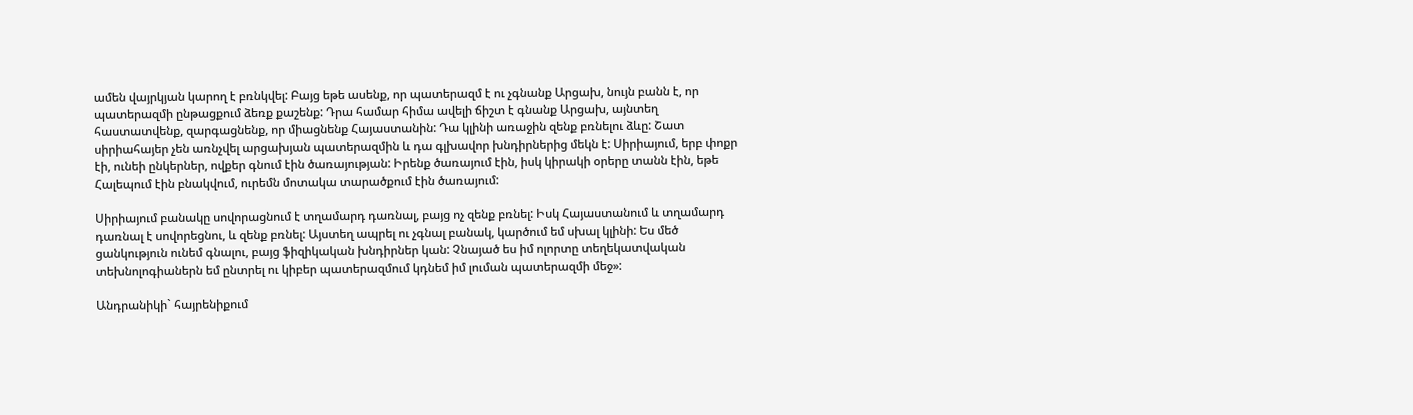ամեն վայրկյան կարող է բռնկվել: Բայց եթե ասենք, որ պատերազմ է ու չգնանք Արցախ, նույն բանն է, որ պատերազմի ընթացքում ձեռք քաշենք: Դրա համար հիմա ավելի ճիշտ է գնանք Արցախ, այնտեղ հաստատվենք, զարգացնենք, որ միացնենք Հայաստանին: Դա կլինի առաջին զենք բռնելու ձևը: Շատ սիրիահայեր չեն առնչվել արցախյան պատերազմին և դա գլխավոր խնդիրներից մեկն է: Սիրիայում, երբ փոքր էի, ունեի ընկերներ, ովքեր գնում էին ծառայության: Իրենք ծառայում էին, իսկ կիրակի օրերը տանն էին, եթե Հալեպում էին բնակվում, ուրեմն մոտակա տարածքում էին ծառայում:

Սիրիայում բանակը սովորացնում է տղամարդ դառնալ, բայց ոչ զենք բռնել: Իսկ Հայաստանում և տղամարդ դառնալ է սովորեցնու, և զենք բռնել: Այստեղ ապրել ու չգնալ բանակ, կարծում եմ սխալ կլինի: Ես մեծ ցանկություն ունեմ գնալու, բայց ֆիզիկական խնդիրներ կան: Չնայած ես իմ ոլորտը տեղեկատվական տեխնոլոգիաներն եմ ընտրել ու կիբեր պատերազմում կդնեմ իմ լուման պատերազմի մեջ»:

Անդրանիկի` հայրենիքում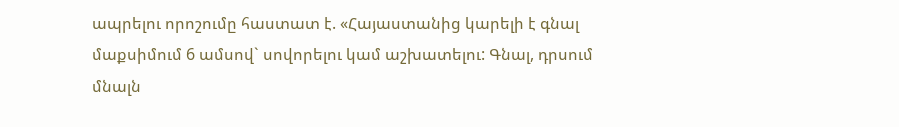ապրելու որոշումը հաստատ է. «Հայաստանից կարելի է գնալ մաքսիմում 6 ամսով` սովորելու կամ աշխատելու: Գնալ, դրսում մնալն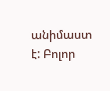անիմաստ է: Բոլոր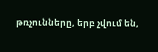թռչունները, երբ չվում են,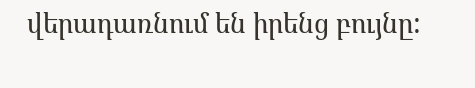վերադառնում են իրենց բույնը: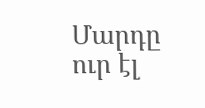Մարդը ուր էլ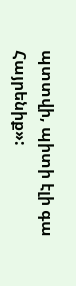պտտվի, պիտի էլի գա Հայրենիք»: